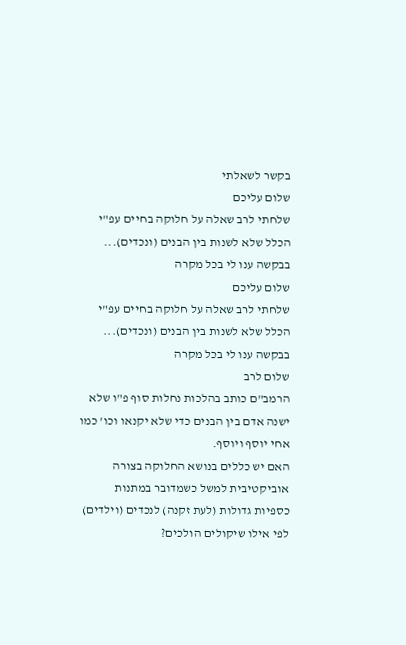בקשר לשאלתי
שלום עליכם
שלחתי לרב שאלה על חלוקה בחיים עפ"י הכלל שלא לשנות בין הבנים (ונכדים)...
בבקשה ענו לי בכל מקרה
שלום עליכם
שלחתי לרב שאלה על חלוקה בחיים עפ"י הכלל שלא לשנות בין הבנים (ונכדים)...
בבקשה ענו לי בכל מקרה
שלום לרב
הרמב"ם כותב בהלכות נחלות סוף פ"ו שלא ישנה אדם בין הבנים כדי שלא יקנאו וכו' כמו אחי יוסף ויוסף.
האם יש כללים בנושא החלוקה בצורה אוביקטיבית למשל כשמדובר במתנות כספיות גדולות (לעת זקנה) לנכדים (וילדים) לפי אילו שיקולים הולכים?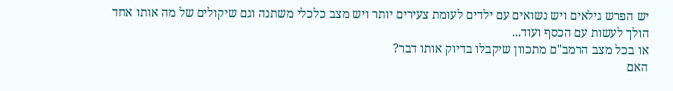יש הפרש גילאים ויש נשואים עם ילדים לעומת צעירים יותר ויש מצב כלכלי משתנה וגם שיקולים של מה אותו אחד הולך לעשות עם הכסף ועוד...
או בכל מצב הרמב"ם מתכוון שיקבלו בדיוק אותו דבר?
האם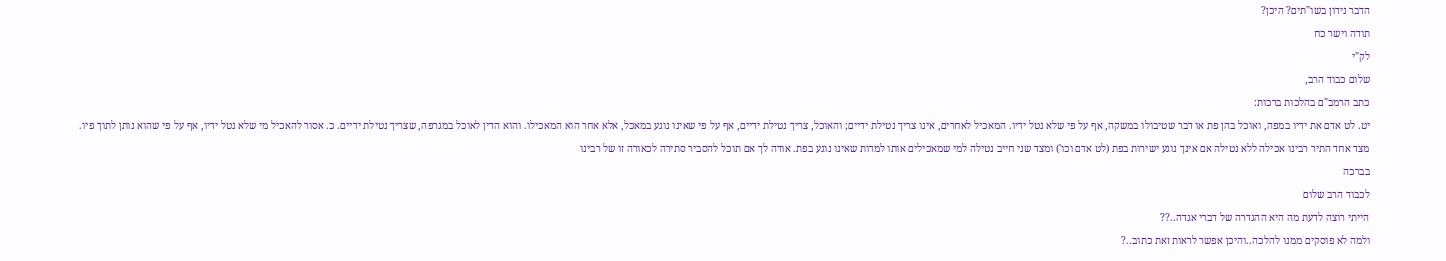הדבר נידון בשו"תים? היכן?
תודה וישר כח
לק"י
שלום כבוד הרב,
כתב הרמב"ם בהלכות ברכות:
יט. לט אדם את ידיו במפה, ואוכל בהן פת או דבר שטיבולו במשקה, אף על פי שלא נטל ידיו. המאכיל לאחרים, אינו צריך נטילת ידיים; והאוכל, צריך נטילת ידיים, אף על פי שאינו נוגע במאכל, אלא אחר הוא המאכילו. והוא הדין לאוכל במגרפה, שצריך נטילת ידיים. כ. אסור להאכיל מי שלא נטל ידיו, אף על פי שהוא נותן לתוך פיו.
מצד אחד התיר רבינו אכילה ללא נטילה אם אינך נוגע ישירות בפת (לט אדם וכו') ומצד שני חייב נטילה למי שמאכילים אותו למרות שאינו נוגע בפת. אודה לך אם תוכל להסביר סתירה לכאורה זו של רבינו
בברכה
לכבוד הרב שלום
הייתי רוצה לדעת מה היא ההגדרה של דברי אגדה..??
ולמה לא פוסקים ממנו להלכה..והיכן אפשר לראות זאת כתוב..?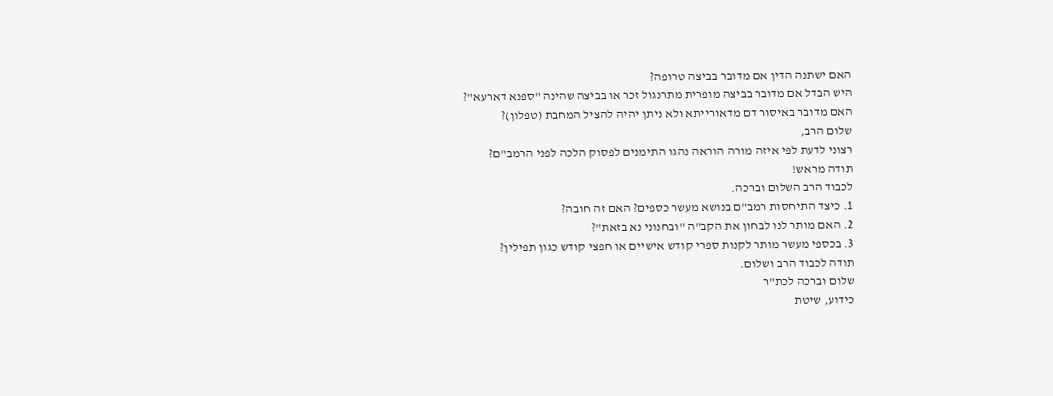האם ישתנה הדין אם מדובר בביצה טרופה?
היש הבדל אם מדובר בביצה מופרית מתרנגול זכר או בביצה שהינה "ספנא דארעא"?
האם מדובר באיסור דם מדאורייתא ולא ניתן יהיה להציל המחבת (טפלון)?
שלום הרב,
רצוני לדעת לפי איזה מורה הוראה נהגו התימנים לפסוק הלכה לפני הרמב"ם?
תודה מראש!
לכבוד הרב השלום וברכה.
1. כיצד התיחסות רמב"ם בנושא מעשר כספים? האם זה חובה?
2. האם מותר לנו לבחון את הקב"ה "ובחנוני נא בזאת"?
3. בכספי מעשר מותר לקנות ספרי קודש אישיים או חפצי קודש כגון תפילין?
תודה לכבוד הרב ושלום.
שלום וברכה לכת"ר
כידוע, שיטת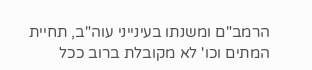הרמב"ם ומשנתו בעינייני עוה"ב, תחיית המתים וכו' לא מקובלת ברוב ככל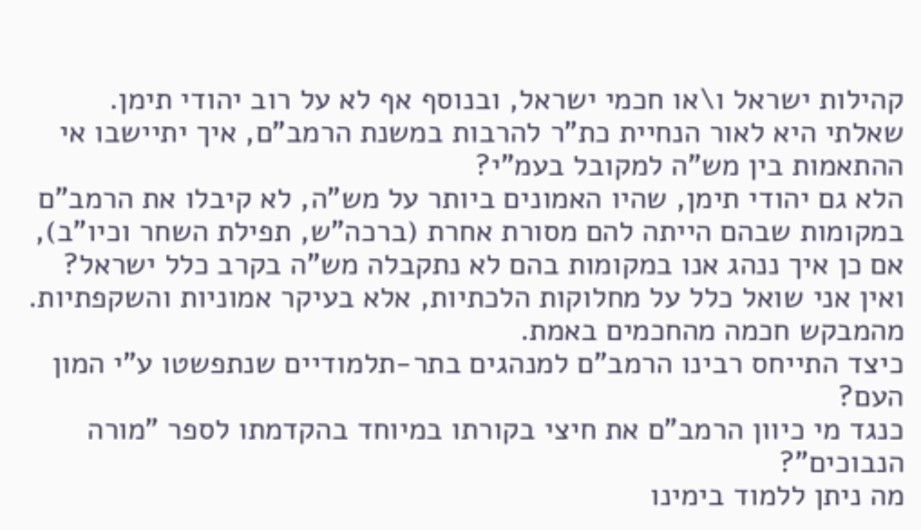קהילות ישראל ו\או חכמי ישראל, ובנוסף אף לא על רוב יהודי תימן.
שאלתי היא לאור הנחיית כת"ר להרבות במשנת הרמב"ם, איך יתיישבו אי ההתאמות בין מש"ה למקובל בעמ"י?
הלא גם יהודי תימן, שהיו האמונים ביותר על מש"ה, לא קיבלו את הרמב"ם במקומות שבהם הייתה להם מסורת אחרת (ברכה"ש, תפילת השחר וכיו"ב),
אם כן איך ננהג אנו במקומות בהם לא נתקבלה מש"ה בקרב כלל ישראל?
ואין אני שואל כלל על מחלוקות הלכתיות, אלא בעיקר אמוניות והשקפתיות.
מהמבקש חכמה מהחכמים באמת.
כיצד התייחס רבינו הרמב"ם למנהגים בתר-תלמודיים שנתפשטו ע"י המון העם?
כנגד מי כיוון הרמב"ם את חיצי בקורתו במיוחד בהקדמתו לספר "מורה הנבוכים"?
מה ניתן ללמוד בימינו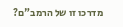מדרכו זו של הרמב"ם?